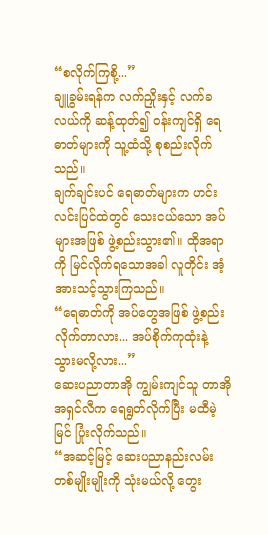“စလိုက်ကြစို့...”
ချူခွမ်းရန်က လက်ညှိုးနှင့် လက်ခလယ်ကို ဆန့်ထုတ်၍ ဝန်းကျင်ရှိ ရေဓာတ်များကို သူ့ထံသို့ စုစည်းလိုက်သည်။
ချက်ချင်းပင် ရေဓာတ်များက ဟင်းလင်းပြင်ထဲတွင် သေးငယ်သော အပ်များအဖြစ် ဖွဲ့စည်းသွား၏။ ထိုအရာကို မြင်လိုက်ရသောအခါ လူတိုင်း အံ့အားသင့်သွားကြသည်။
“ရေဓာတ်ကို အပ်တွေအဖြစ် ဖွဲ့စည်းလိုက်တာလား... အပ်စိုက်ကုထုံးနဲ့ သွားမလို့လား...”
ဆေးပညာတာအို ကျွမ်းကျင်သူ တာအိုအရှင်လီက ရေရွတ်လိုက်ပြီး မထီမဲ့မြင် ပြုံးလိုက်သည်။
“အဆင့်မြင့် ဆေးပညာနည်းလမ်းတစ်မျိုးမျိုးကို သုံးမယ်လို့ တွေး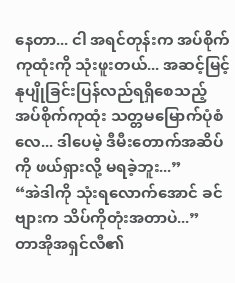နေတာ... ငါ အရင်တုန်းက အပ်စိုက်ကုထုံးကို သုံးဖူးတယ်... အဆင့်မြင့် နုပျိုခြင်းပြန်လည်ရရှိစေသည့် အပ်စိုက်ကုထုံး သတ္တမမြောက်ပုံစံလေ... ဒါပေမဲ့ ဒီမီးတောက်အဆိပ်ကို ဖယ်ရှားလို့ မရခဲ့ဘူး...”
“အဲဒါကို သုံးရလောက်အောင် ခင်ဗျားက သိပ်ကိုတုံးအတာပဲ...”
တာအိုအရှင်လီ၏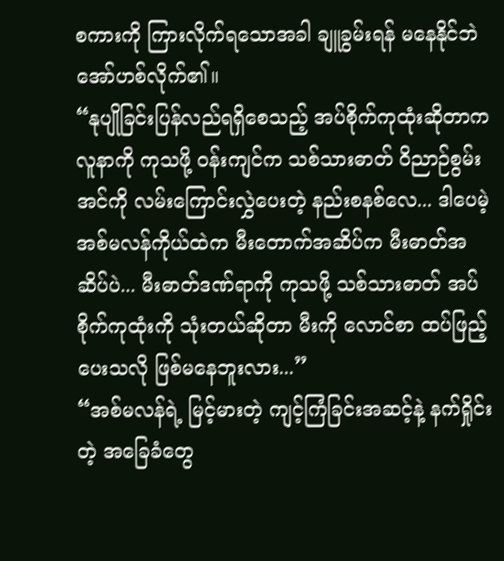စကားကို ကြားလိုက်ရသောအခါ ချူခွမ်းရန် မနေနိုင်ဘဲ အော်ဟစ်လိုက်၏။
“နုပျိုခြင်းပြန်လည်ရရှိစေသည့် အပ်စိုက်ကုထုံးဆိုတာက လူနာကို ကုသဖို့ ဝန်းကျင်က သစ်သားဓာတ် ဝိညာဉ်စွမ်းအင်ကို လမ်းကြောင်းလွှဲပေးတဲ့ နည်းစနစ်လေ... ဒါပေမဲ့ အစ်မလန်ကိုယ်ထဲက မီးတောက်အဆိပ်က မီးဓာတ်အဆိပ်ပဲ... မီးဓာတ်ဒဏ်ရာကို ကုသဖို့ သစ်သားဓာတ် အပ်စိုက်ကုထုံးကို သုံးတယ်ဆိုတာ မီးကို လောင်စာ ထပ်ဖြည့်ပေးသလို ဖြစ်မနေဘူးလား...”
“အစ်မလန်ရဲ့ မြင့်မားတဲ့ ကျင့်ကြံခြင်းအဆင့်နဲ့ နက်ရှိုင်းတဲ့ အခြေခံတွေ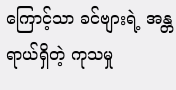ကြောင့်သာ ခင်ဗျားရဲ့ အန္တရာယ်ရှိတဲ့ ကုသမှု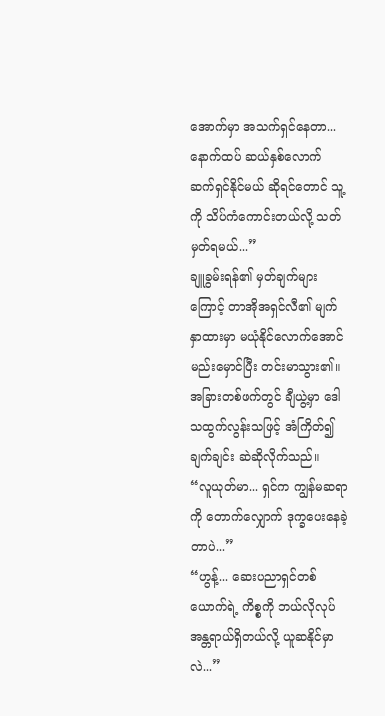အောက်မှာ အသက်ရှင်နေတာ... နောက်ထပ် ဆယ်နှစ်လောက် ဆက်ရှင်နိုင်မယ် ဆိုရင်တောင် သူ့ကို သိပ်ကံကောင်းတယ်လို့ သတ်မှတ်ရမယ်...”
ချူခွမ်းရန်၏ မှတ်ချက်များကြောင့် တာအိုအရှင်လီ၏ မျက်နှာထားမှာ မယုံနိုင်လောက်အောင် မည်းမှောင်ပြီး တင်းမာသွား၏။
အခြားတစ်ဖက်တွင် ချီယွဲ့မှာ ဒေါသထွက်လွန်းသဖြင့် အံကြိတ်၍ ချက်ချင်း ဆဲဆိုလိုက်သည်။
“လူယုတ်မာ... ရှင်က ကျွန်မဆရာကို တောက်လျှောက် ဒုက္ခပေးနေခဲ့တာပဲ...”
“ဟွန့်... ဆေးပညာရှင်တစ်ယောက်ရဲ့ ကိစ္စကို ဘယ်လိုလုပ် အန္တရာယ်ရှိတယ်လို့ ယူဆနိုင်မှာလဲ...”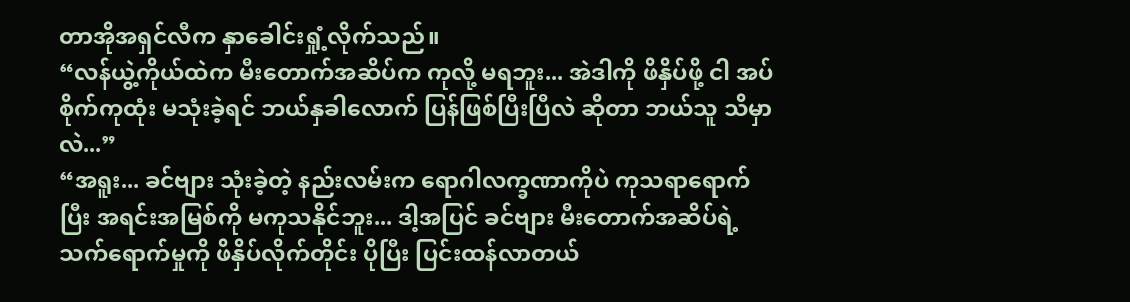တာအိုအရှင်လီက နှာခေါင်းရှုံ့လိုက်သည်။
“လန်ယွဲ့ကိုယ်ထဲက မီးတောက်အဆိပ်က ကုလို့ မရဘူး... အဲဒါကို ဖိနှိပ်ဖို့ ငါ အပ်စိုက်ကုထုံး မသုံးခဲ့ရင် ဘယ်နှခါလောက် ပြန်ဖြစ်ပြီးပြီလဲ ဆိုတာ ဘယ်သူ သိမှာလဲ...”
“အရူး... ခင်ဗျား သုံးခဲ့တဲ့ နည်းလမ်းက ရောဂါလက္ခဏာကိုပဲ ကုသရာရောက်ပြီး အရင်းအမြစ်ကို မကုသနိုင်ဘူး... ဒါ့အပြင် ခင်ဗျား မီးတောက်အဆိပ်ရဲ့ သက်ရောက်မှုကို ဖိနှိပ်လိုက်တိုင်း ပိုပြီး ပြင်းထန်လာတယ်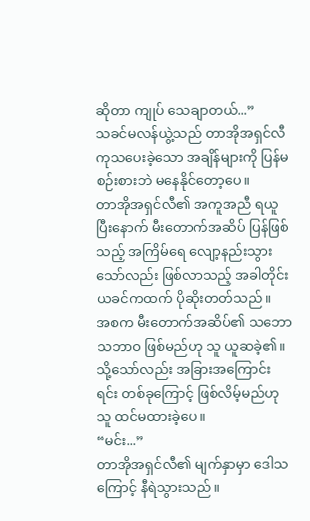ဆိုတာ ကျုပ် သေချာတယ်...”
သခင်မလန်ယွဲ့သည် တာအိုအရှင်လီ ကုသပေးခဲ့သော အချိန်များကို ပြန်မစဉ်းစားဘဲ မနေနိုင်တော့ပေ။
တာအိုအရှင်လီ၏ အကူအညီ ရယူပြီးနောက် မီးတောက်အဆိပ် ပြန်ဖြစ်သည့် အကြိမ်ရေ လျော့နည်းသွားသော်လည်း ဖြစ်လာသည့် အခါတိုင်း ယခင်ကထက် ပိုဆိုးတတ်သည်။
အစက မီးတောက်အဆိပ်၏ သဘောသဘာဝ ဖြစ်မည်ဟု သူ ယူဆခဲ့၏။ သို့သော်လည်း အခြားအကြောင်းရင်း တစ်ခုကြောင့် ဖြစ်လိမ့်မည်ဟု သူ ထင်မထားခဲ့ပေ။
“မင်း...”
တာအိုအရှင်လီ၏ မျက်နှာမှာ ဒေါသကြောင့် နီရဲသွားသည်။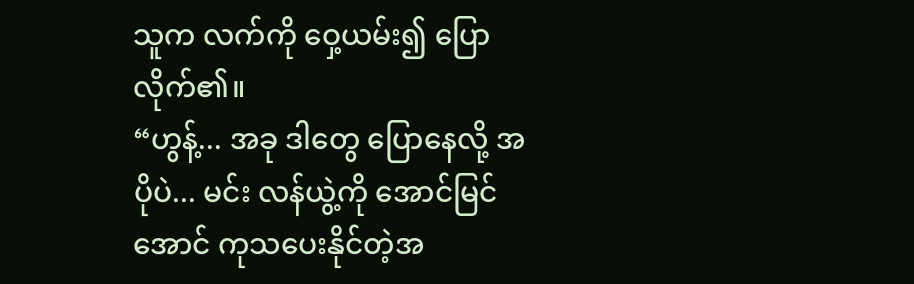သူက လက်ကို ဝှေ့ယမ်း၍ ပြောလိုက်၏။
“ဟွန့်... အခု ဒါတွေ ပြောနေလို့ အပိုပဲ... မင်း လန်ယွဲ့ကို အောင်မြင်အောင် ကုသပေးနိုင်တဲ့အ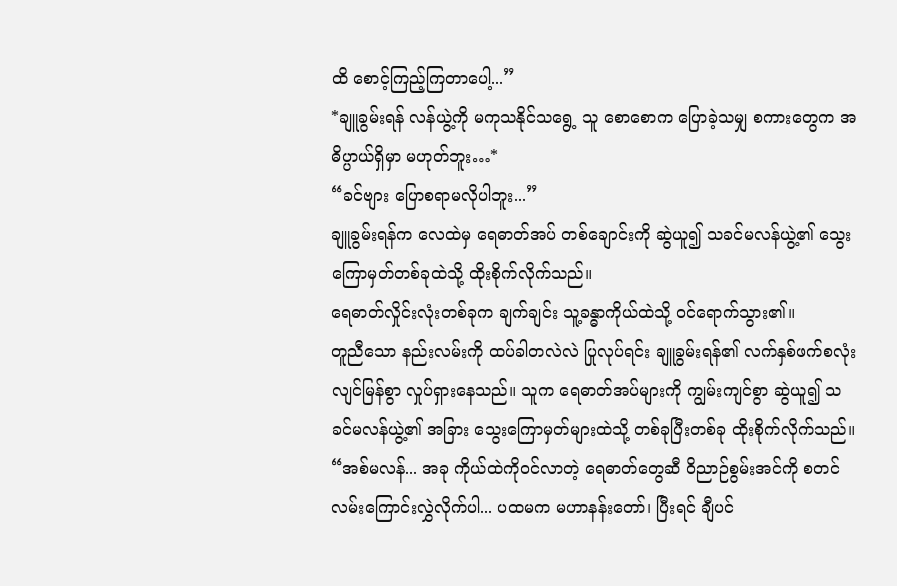ထိ စောင့်ကြည့်ကြတာပေါ့...”
*ချူခွမ်းရန် လန်ယွဲ့ကို မကုသနိုင်သရွေ့ သူ စောစောက ပြောခဲ့သမျှ စကားတွေက အဓိပ္ပာယ်ရှိမှာ မဟုတ်ဘူး…*
“ခင်ဗျား ပြောစရာမလိုပါဘူး...”
ချူခွမ်းရန်က လေထဲမှ ရေဓာတ်အပ် တစ်ချောင်းကို ဆွဲယူ၍ သခင်မလန်ယွဲ့၏ သွေးကြောမှတ်တစ်ခုထဲသို့ ထိုးစိုက်လိုက်သည်။
ရေဓာတ်လှိုင်းလုံးတစ်ခုက ချက်ချင်း သူ့ခန္ဓာကိုယ်ထဲသို့ ဝင်ရောက်သွား၏။
တူညီသော နည်းလမ်းကို ထပ်ခါတလဲလဲ ပြုလုပ်ရင်း ချူခွမ်းရန်၏ လက်နှစ်ဖက်စလုံး လျင်မြန်စွာ လှုပ်ရှားနေသည်။ သူက ရေဓာတ်အပ်များကို ကျွမ်းကျင်စွာ ဆွဲယူ၍ သခင်မလန်ယွဲ့၏ အခြား သွေးကြောမှတ်များထဲသို့ တစ်ခုပြီးတစ်ခု ထိုးစိုက်လိုက်သည်။
“အစ်မလန်... အခု ကိုယ်ထဲကိုဝင်လာတဲ့ ရေဓာတ်တွေဆီ ဝိညာဉ်စွမ်းအင်ကို စတင် လမ်းကြောင်းလွှဲလိုက်ပါ... ပထမက မဟာနန်းတော်၊ ပြီးရင် ချီပင်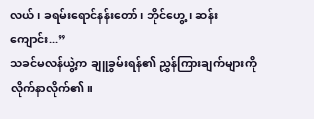လယ်၊ ခရမ်းရောင်နန်းတော်၊ ဘိုင်ဟွေ့၊ ဆန်းကျောင်း...”
သခင်မလန်ယွဲ့က ချူခွမ်းရန်၏ ညွှန်ကြားချက်များကို လိုက်နာလိုက်၏။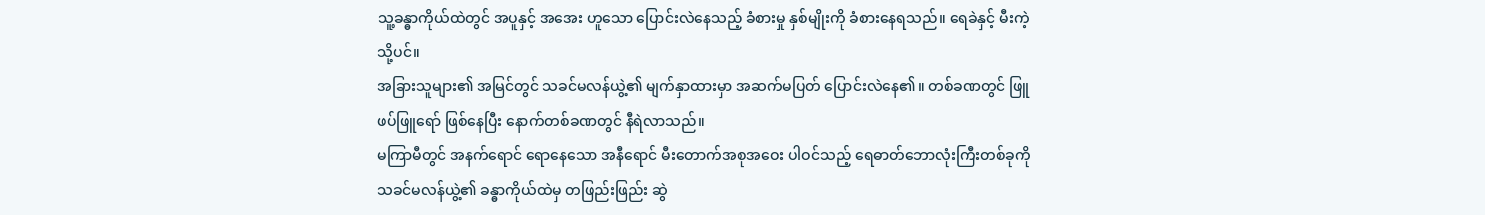သူ့ခန္ဓာကိုယ်ထဲတွင် အပူနှင့် အအေး ဟူသော ပြောင်းလဲနေသည့် ခံစားမှု နှစ်မျိုးကို ခံစားနေရသည်။ ရေခဲနှင့် မီးကဲ့သို့ပင်။
အခြားသူများ၏ အမြင်တွင် သခင်မလန်ယွဲ့၏ မျက်နှာထားမှာ အဆက်မပြတ် ပြောင်းလဲနေ၏။ တစ်ခဏတွင် ဖြူဖပ်ဖြူရော် ဖြစ်နေပြီး နောက်တစ်ခဏတွင် နီရဲလာသည်။
မကြာမီတွင် အနက်ရောင် ရောနေသော အနီရောင် မီးတောက်အစုအဝေး ပါဝင်သည့် ရေဓာတ်ဘောလုံးကြီးတစ်ခုကို သခင်မလန်ယွဲ့၏ ခန္ဓာကိုယ်ထဲမှ တဖြည်းဖြည်း ဆွဲ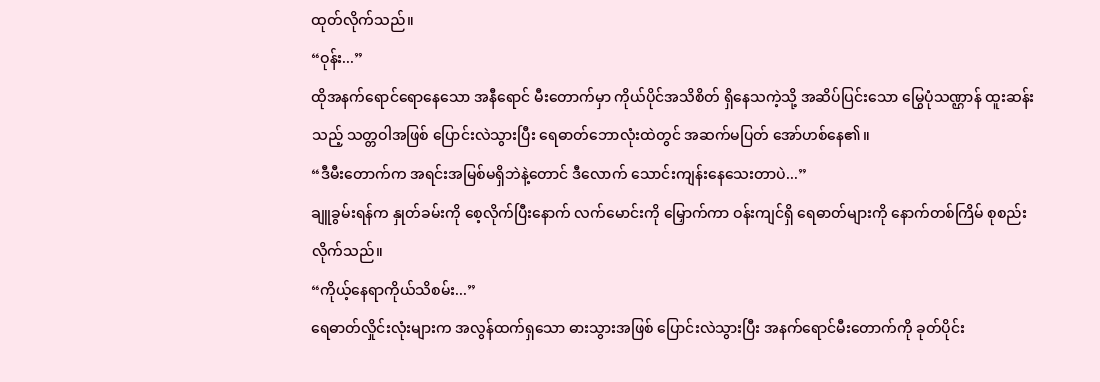ထုတ်လိုက်သည်။
“ဝုန်း...”
ထိုအနက်ရောင်ရောနေသော အနီရောင် မီးတောက်မှာ ကိုယ်ပိုင်အသိစိတ် ရှိနေသကဲ့သို့ အဆိပ်ပြင်းသော မြွေပုံသဏ္ဌာန် ထူးဆန်းသည့် သတ္တဝါအဖြစ် ပြောင်းလဲသွားပြီး ရေဓာတ်ဘောလုံးထဲတွင် အဆက်မပြတ် အော်ဟစ်နေ၏။
“ဒီမီးတောက်က အရင်းအမြစ်မရှိဘဲနဲ့တောင် ဒီလောက် သောင်းကျန်းနေသေးတာပဲ...”
ချူခွမ်းရန်က နှုတ်ခမ်းကို စေ့လိုက်ပြီးနောက် လက်မောင်းကို မြှောက်ကာ ဝန်းကျင်ရှိ ရေဓာတ်များကို နောက်တစ်ကြိမ် စုစည်းလိုက်သည်။
“ကိုယ့်နေရာကိုယ်သိစမ်း...”
ရေဓာတ်လှိုင်းလုံးများက အလွန်ထက်ရှသော ဓားသွားအဖြစ် ပြောင်းလဲသွားပြီး အနက်ရောင်မီးတောက်ကို ခုတ်ပိုင်း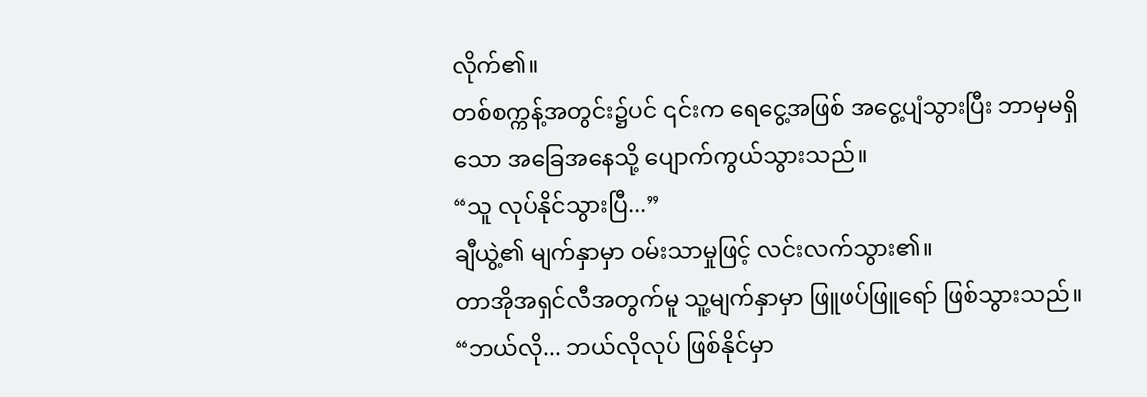လိုက်၏။
တစ်စက္ကန့်အတွင်း၌ပင် ၎င်းက ရေငွေ့အဖြစ် အငွေ့ပျံသွားပြီး ဘာမှမရှိသော အခြေအနေသို့ ပျောက်ကွယ်သွားသည်။
“သူ လုပ်နိုင်သွားပြီ...”
ချီယွဲ့၏ မျက်နှာမှာ ဝမ်းသာမှုဖြင့် လင်းလက်သွား၏။
တာအိုအရှင်လီအတွက်မူ သူ့မျက်နှာမှာ ဖြူဖပ်ဖြူရော် ဖြစ်သွားသည်။
“ဘယ်လို... ဘယ်လိုလုပ် ဖြစ်နိုင်မှာ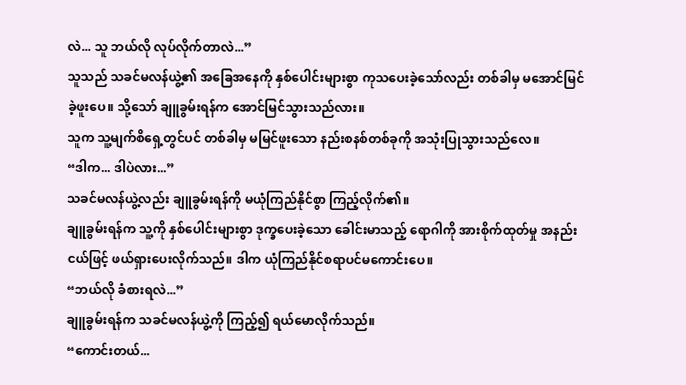လဲ... သူ ဘယ်လို လုပ်လိုက်တာလဲ...”
သူသည် သခင်မလန်ယွဲ့၏ အခြေအနေကို နှစ်ပေါင်းများစွာ ကုသပေးခဲ့သော်လည်း တစ်ခါမှ မအောင်မြင်ခဲ့ဖူးပေ။ သို့သော် ချူခွမ်းရန်က အောင်မြင်သွားသည်လား။
သူက သူ့မျက်စိရှေ့တွင်ပင် တစ်ခါမှ မမြင်ဖူးသော နည်းစနစ်တစ်ခုကို အသုံးပြုသွားသည်လေ။
“ဒါက... ဒါပဲလား...”
သခင်မလန်ယွဲ့လည်း ချူခွမ်းရန်ကို မယုံကြည်နိုင်စွာ ကြည့်လိုက်၏။
ချူခွမ်းရန်က သူ့ကို နှစ်ပေါင်းများစွာ ဒုက္ခပေးခဲ့သော ခေါင်းမာသည့် ရောဂါကို အားစိုက်ထုတ်မှု အနည်းငယ်ဖြင့် ဖယ်ရှားပေးလိုက်သည်။ ဒါက ယုံကြည်နိုင်စရာပင်မကောင်းပေ။
“ဘယ်လို ခံစားရလဲ...”
ချူခွမ်းရန်က သခင်မလန်ယွဲ့ကို ကြည့်၍ ရယ်မောလိုက်သည်။
“ကောင်းတယ်...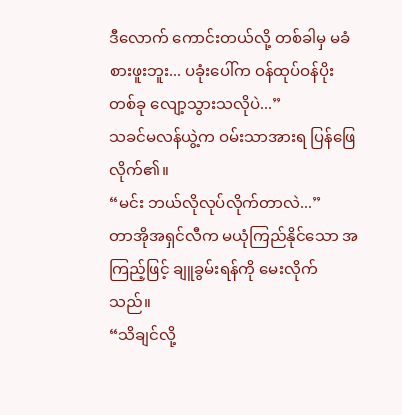ဒီလောက် ကောင်းတယ်လို့ တစ်ခါမှ မခံစားဖူးဘူး... ပခုံးပေါ်က ဝန်ထုပ်ဝန်ပိုးတစ်ခု လျော့သွားသလိုပဲ...”
သခင်မလန်ယွဲ့က ဝမ်းသာအားရ ပြန်ဖြေလိုက်၏။
“မင်း ဘယ်လိုလုပ်လိုက်တာလဲ...”
တာအိုအရှင်လီက မယုံကြည်နိုင်သော အကြည့်ဖြင့် ချူခွမ်းရန်ကို မေးလိုက်သည်။
“သိချင်လို့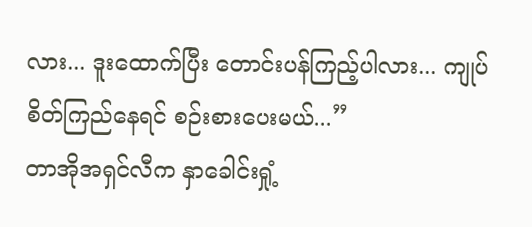လား... ဒူးထောက်ပြီး တောင်းပန်ကြည့်ပါလား... ကျုပ် စိတ်ကြည်နေရင် စဉ်းစားပေးမယ်...”
တာအိုအရှင်လီက နှာခေါင်းရှုံ့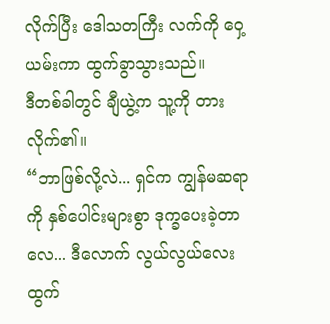လိုက်ပြီး ဒေါသတကြီး လက်ကို ဝှေ့ယမ်းကာ ထွက်ခွာသွားသည်။
ဒီတစ်ခါတွင် ချီယွဲ့က သူ့ကို တားလိုက်၏။
“ဘာဖြစ်လို့လဲ... ရှင်က ကျွန်မဆရာကို နှစ်ပေါင်းများစွာ ဒုက္ခပေးခဲ့တာလေ... ဒီလောက် လွယ်လွယ်လေး ထွက်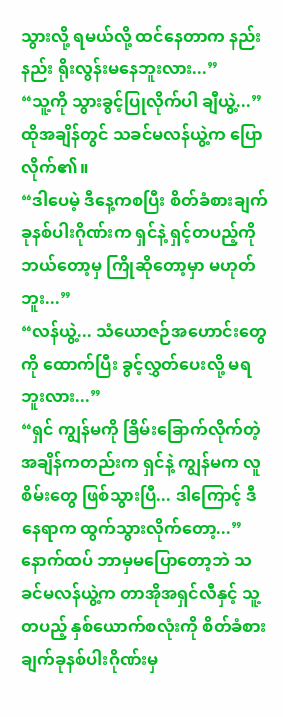သွားလို့ ရမယ်လို့ ထင်နေတာက နည်းနည်း ရိုးလွန်းမနေဘူးလား...”
“သူ့ကို သွားခွင့်ပြုလိုက်ပါ ချီယွဲ့...”
ထိုအချိန်တွင် သခင်မလန်ယွဲ့က ပြောလိုက်၏။
“ဒါပေမဲ့ ဒီနေ့ကစပြီး စိတ်ခံစားချက်ခုနစ်ပါးဂိုဏ်းက ရှင်နဲ့ ရှင့်တပည့်ကို ဘယ်တော့မှ ကြိုဆိုတော့မှာ မဟုတ်ဘူး...”
“လန်ယွဲ့... သံယောဇဉ်အဟောင်းတွေကို ထောက်ပြီး ခွင့်လွှတ်ပေးလို့ မရဘူးလား...”
“ရှင် ကျွန်မကို ခြိမ်းခြောက်လိုက်တဲ့ အချိန်ကတည်းက ရှင်နဲ့ ကျွန်မက လူစိမ်းတွေ ဖြစ်သွားပြီ... ဒါကြောင့် ဒီနေရာက ထွက်သွားလိုက်တော့...”
နောက်ထပ် ဘာမှမပြောတော့ဘဲ သခင်မလန်ယွဲ့က တာအိုအရှင်လီနှင့် သူ့တပည့် နှစ်ယောက်စလုံးကို စိတ်ခံစားချက်ခုနစ်ပါးဂိုဏ်းမှ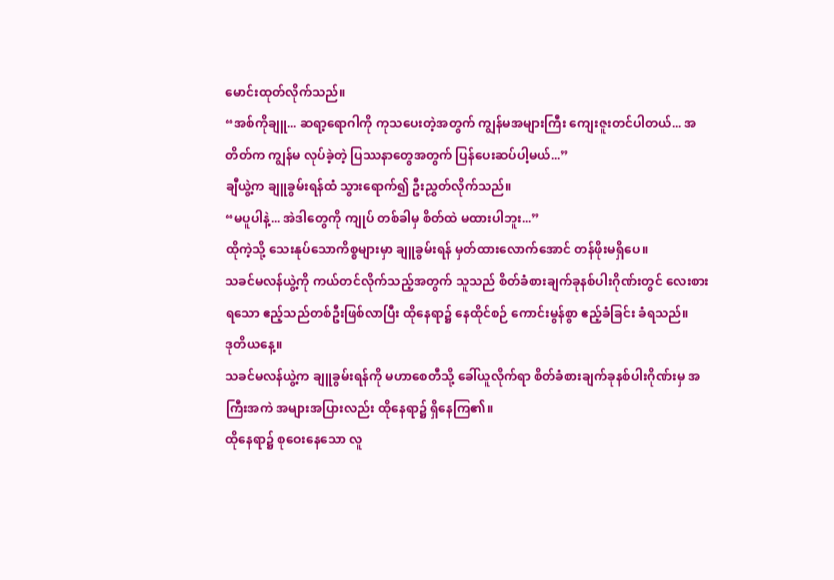မောင်းထုတ်လိုက်သည်။
“အစ်ကိုချူ... ဆရာ့ရောဂါကို ကုသပေးတဲ့အတွက် ကျွန်မအများကြီး ကျေးဇူးတင်ပါတယ်... အတိတ်က ကျွန်မ လုပ်ခဲ့တဲ့ ပြဿနာတွေအတွက် ပြန်ပေးဆပ်ပါ့မယ်...”
ချီယွဲ့က ချူခွမ်းရန်ထံ သွားရောက်၍ ဦးညွှတ်လိုက်သည်။
“မပူပါနဲ့... အဲဒါတွေကို ကျုပ် တစ်ခါမှ စိတ်ထဲ မထားပါဘူး...”
ထိုကဲ့သို့ သေးနုပ်သောကိစ္စများမှာ ချူခွမ်းရန် မှတ်ထားလောက်အောင် တန်ဖိုးမရှိပေ။
သခင်မလန်ယွဲ့ကို ကယ်တင်လိုက်သည့်အတွက် သူသည် စိတ်ခံစားချက်ခုနစ်ပါးဂိုဏ်းတွင် လေးစားရသော ဧည့်သည်တစ်ဦးဖြစ်လာပြီး ထိုနေရာ၌ နေထိုင်စဉ် ကောင်းမွန်စွာ ဧည့်ခံခြင်း ခံရသည်။
ဒုတိယနေ့။
သခင်မလန်ယွဲ့က ချူခွမ်းရန်ကို မဟာစေတီသို့ ခေါ်ယူလိုက်ရာ စိတ်ခံစားချက်ခုနစ်ပါးဂိုဏ်းမှ အကြီးအကဲ အများအပြားလည်း ထိုနေရာ၌ ရှိနေကြ၏။
ထိုနေရာ၌ စုဝေးနေသော လူ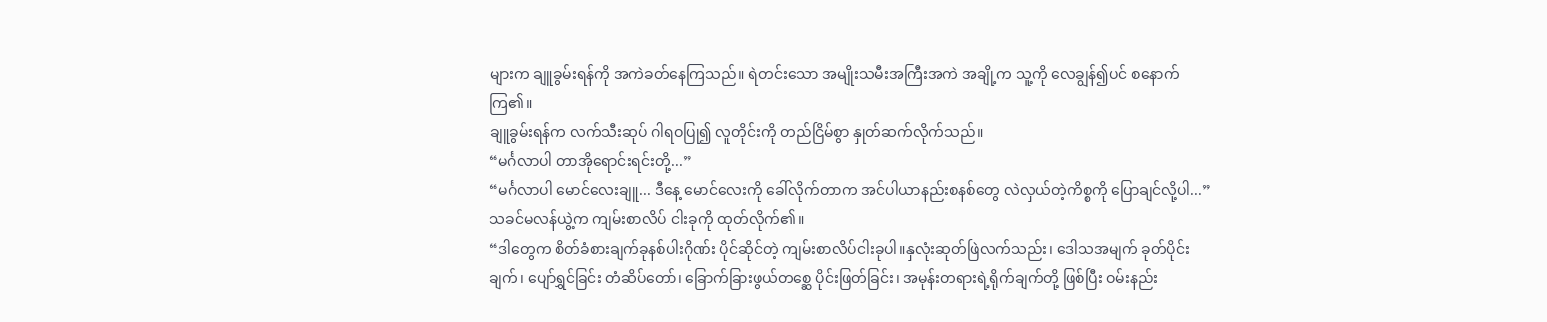များက ချူခွမ်းရန်ကို အကဲခတ်နေကြသည်။ ရဲတင်းသော အမျိုးသမီးအကြီးအကဲ အချို့က သူ့ကို လေချွန်၍ပင် စနောက်ကြ၏။
ချူခွမ်းရန်က လက်သီးဆုပ် ဂါရဝပြု၍ လူတိုင်းကို တည်ငြိမ်စွာ နှုတ်ဆက်လိုက်သည်။
“မင်္ဂလာပါ တာအိုရောင်းရင်းတို့...”
“မင်္ဂလာပါ မောင်လေးချူ... ဒီနေ့ မောင်လေးကို ခေါ်လိုက်တာက အင်ပါယာနည်းစနစ်တွေ လဲလှယ်တဲ့ကိစ္စကို ပြောချင်လို့ပါ...”
သခင်မလန်ယွဲ့က ကျမ်းစာလိပ် ငါးခုကို ထုတ်လိုက်၏။
“ဒါတွေက စိတ်ခံစားချက်ခုနစ်ပါးဂိုဏ်း ပိုင်ဆိုင်တဲ့ ကျမ်းစာလိပ်ငါးခုပါ။နှလုံးဆုတ်ဖြဲလက်သည်း၊ ဒေါသအမျက် ခုတ်ပိုင်းချက်၊ ပျော်ရွှင်ခြင်း တံဆိပ်တော်၊ ခြောက်ခြားဖွယ်တစ္ဆေ ပိုင်းဖြတ်ခြင်း၊ အမုန်းတရားရဲ့ရိုက်ချက်တို့ ဖြစ်ပြီး ဝမ်းနည်း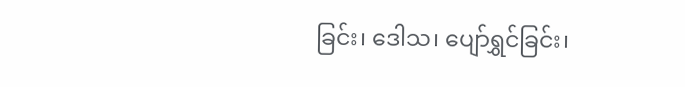ခြင်း၊ ဒေါသ၊ ပျော်ရွှင်ခြင်း၊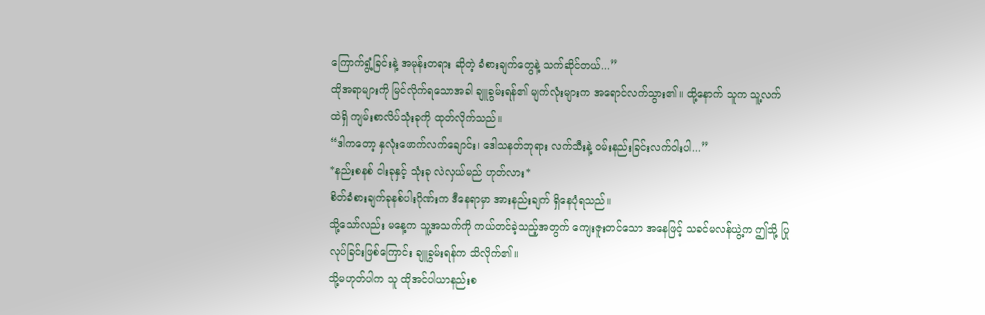ကြောက်ရွံ့ခြင်းနဲ့ အမုန်းတရား ဆိုတဲ့ ခံစားချက်တွေနဲ့ သက်ဆိုင်တယ်...”
ထိုအရာများကို မြင်လိုက်ရသောအခါ ချူခွမ်းရန်၏ မျက်လုံးများက အရောင်လက်သွား၏။ ထို့နောက် သူက သူ့လက်ထဲရှိ ကျမ်းစာလိပ်သုံးခုကို ထုတ်လိုက်သည်။
“ဒါကတော့ နှလုံးဖောက်လက်ချောင်း၊ ဒေါသနတ်ဘုရား လက်သီးနဲ့ ဝမ်းနည်းခြင်းလက်ဝါးပါ...”
*နည်းစနစ် ငါးခုနှင့် သုံးခု လဲလှယ်မည် ဟုတ်လား*
စိတ်ခံစားချက်ခုနစ်ပါးဂိုဏ်းက ဒီနေရာမှာ အားနည်းချက် ရှိနေပုံရသည်။
သို့သော်လည်း မနေ့က သူ့အသက်ကို ကယ်တင်ခဲ့သည့်အတွက် ကျေးဇူးတင်သော အနေဖြင့် သခင်မလန်ယွဲ့က ဤသို့ ပြုလုပ်ခြင်းဖြစ်ကြောင်း ချူခွမ်းရန်က သိလိုက်၏။
သို့မဟုတ်ပါက သူ ထိုအင်ပါယာနည်းစ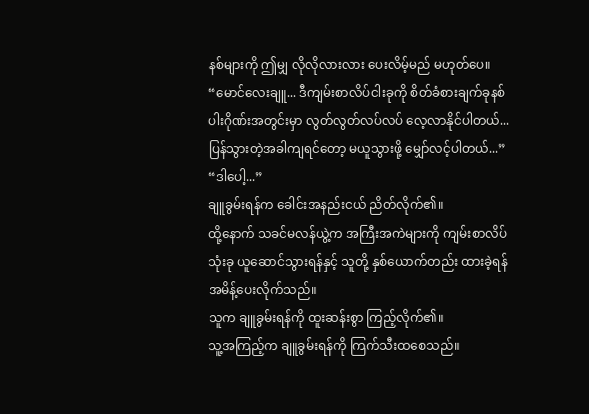နစ်များကို ဤမျှ လိုလိုလားလား ပေးလိမ့်မည် မဟုတ်ပေ။
“မောင်လေးချူ... ဒီကျမ်းစာလိပ်ငါးခုကို စိတ်ခံစားချက်ခုနစ်ပါးဂိုဏ်းအတွင်းမှာ လွတ်လွတ်လပ်လပ် လေ့လာနိုင်ပါတယ်... ပြန်သွားတဲ့အခါကျရင်တော့ မယူသွားဖို့ မျှော်လင့်ပါတယ်...”
“ဒါပေါ့...”
ချူခွမ်းရန်က ခေါင်းအနည်းငယ် ညိတ်လိုက်၏။
ထို့နောက် သခင်မလန်ယွဲ့က အကြီးအကဲများကို ကျမ်းစာလိပ်သုံးခု ယူဆောင်သွားရန်နှင့် သူတို့ နှစ်ယောက်တည်း ထားခဲ့ရန် အမိန့်ပေးလိုက်သည်။
သူက ချူခွမ်းရန်ကို ထူးဆန်းစွာ ကြည့်လိုက်၏။
သူ့အကြည့်က ချူခွမ်းရန်ကို ကြက်သီးထစေသည်။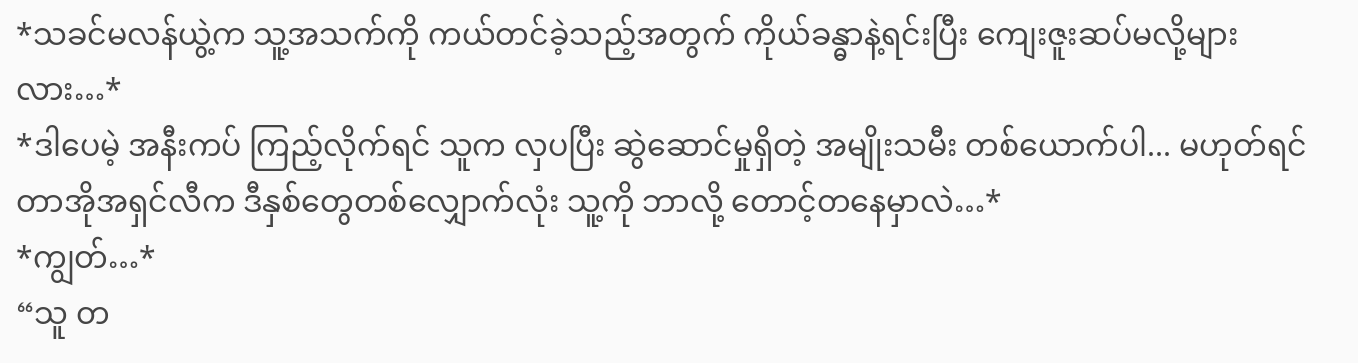*သခင်မလန်ယွဲ့က သူ့အသက်ကို ကယ်တင်ခဲ့သည့်အတွက် ကိုယ်ခန္ဓာနဲ့ရင်းပြီး ကျေးဇူးဆပ်မလို့များလား…*
*ဒါပေမဲ့ အနီးကပ် ကြည့်လိုက်ရင် သူက လှပပြီး ဆွဲဆောင်မှုရှိတဲ့ အမျိုးသမီး တစ်ယောက်ပါ... မဟုတ်ရင် တာအိုအရှင်လီက ဒီနှစ်တွေတစ်လျှောက်လုံး သူ့ကို ဘာလို့ တောင့်တနေမှာလဲ…*
*ကျွတ်…*
“သူ တ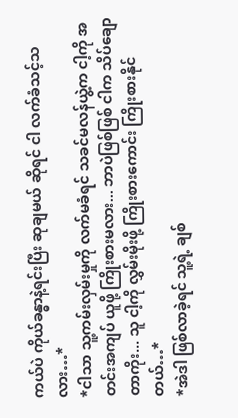ကယ်ပဲ ကိုယ်ခန္ဓာနဲ့ရင်းပြီး ဆုချမယ် ဆိုရင် ငါ လက်ခံသင့်သလား…*
*ငါသာ သူ့ကမ်းလှမ်းမှုကို လက်မခံရင် သခင်မလန်ယွဲ့က ငါ့ကို အတင်းအကျပ် ယူဖို့ ကြိုးစားမလား... ဘာပဲဖြစ်ဖြစ် ငါက သိပ်ချောတာကိုး... သူ ငါ့ကို လွှမ်းမိုးဖို့ ကြိုးစားကောင်း ကြိုးစားနိုင်တယ်…*
*အဲဒါ ဖြစ်လာခဲ့ရင် သူ့ရဲ့ ချစ်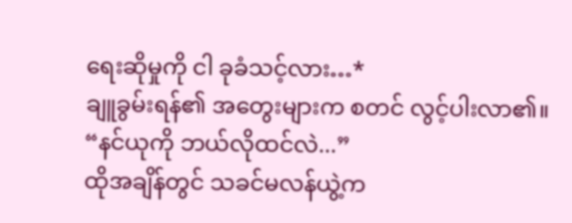ရေးဆိုမှုကို ငါ ခုခံသင့်လား…*
ချူခွမ်းရန်၏ အတွေးများက စတင် လွင့်ပါးလာ၏။
“နင်ယုကို ဘယ်လိုထင်လဲ...”
ထိုအချိန်တွင် သခင်မလန်ယွဲ့က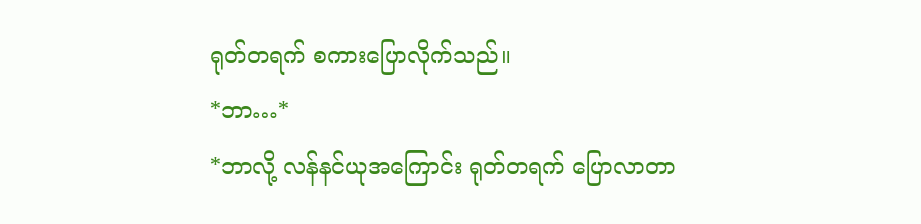ရုတ်တရက် စကားပြောလိုက်သည်။
*ဘာ…*
*ဘာလို့ လန်နင်ယုအကြောင်း ရုတ်တရက် ပြောလာတာ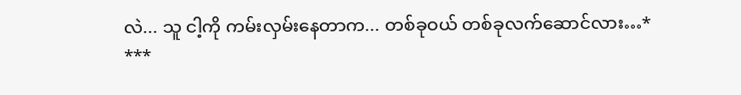လဲ... သူ ငါ့ကို ကမ်းလှမ်းနေတာက... တစ်ခုဝယ် တစ်ခုလက်ဆောင်လား…*
***